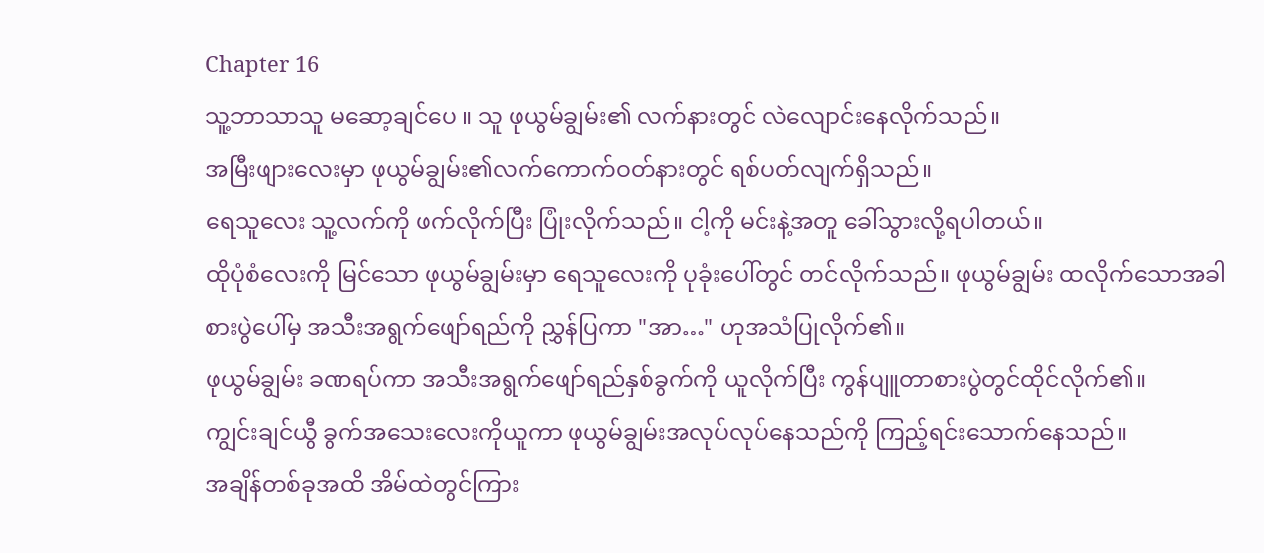Chapter 16
သူ့ဘာသာသူ မဆော့ချင်ပေ ။ သူ ဖုယွမ်ချွမ်း၏ လက်နားတွင် လဲလျောင်းနေလိုက်သည်။
အမြီးဖျားလေးမှာ ဖုယွမ်ချွမ်း၏လက်ကောက်ဝတ်နားတွင် ရစ်ပတ်လျက်ရှိသည်။
ရေသူလေး သူ့လက်ကို ဖက်လိုက်ပြီး ပြုံးလိုက်သည်။ ငါ့ကို မင်းနဲ့အတူ ခေါ်သွားလို့ရပါတယ်။
ထိုပုံစံလေးကို မြင်သော ဖုယွမ်ချွမ်းမှာ ရေသူလေးကို ပုခုံးပေါ်တွင် တင်လိုက်သည်။ ဖုယွမ်ချွမ်း ထလိုက်သောအခါ စားပွဲပေါ်မှ အသီးအရွက်ဖျော်ရည်ကို ညွှန်ပြကာ "အာ…" ဟုအသံပြုလိုက်၏။
ဖုယွမ်ချွမ်း ခဏရပ်ကာ အသီးအရွက်ဖျော်ရည်နှစ်ခွက်ကို ယူလိုက်ပြီး ကွန်ပျူတာစားပွဲတွင်ထိုင်လိုက်၏။
ကျွင်းချင်ယွီ ခွက်အသေးလေးကိုယူကာ ဖုယွမ်ချွမ်းအလုပ်လုပ်နေသည်ကို ကြည့်ရင်းသောက်နေသည်။
အချိန်တစ်ခုအထိ အိမ်ထဲတွင်ကြား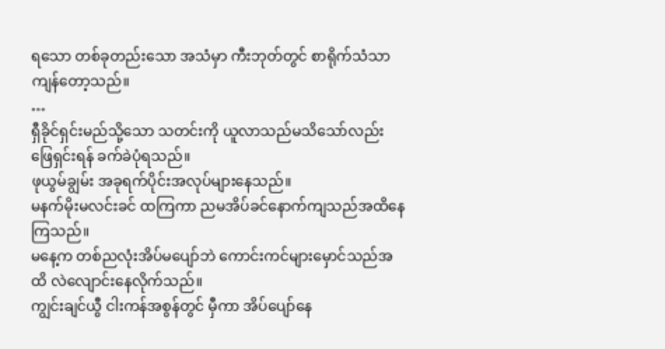ရသော တစ်ခုတည်းသော အသံမှာ ကီးဘုတ်တွင် စာရိုက်သံသာ ကျန်တော့သည်။
…
ရှီခိုင်ရှင်းမည်သို့သော သတင်းကို ယူလာသည်မသိသော်လည်း ဖြေရှင်းရန် ခက်ခဲပုံရသည်။
ဖုယွမ်ချွမ်း အခုရက်ပိုင်းအလုပ်များနေသည်။
မနက်မိုးမလင်းခင် ထကြကာ ညမအိပ်ခင်နောက်ကျသည်အထိနေကြသည်။
မနေ့က တစ်ညလုံးအိပ်မပျော်ဘဲ ကောင်းကင်များမှောင်သည်အထိ လဲလျောင်းနေလိုက်သည်။
ကျွင်းချင်ယွီ ငါးကန်အစွန်တွင် မှီကာ အိပ်ပျော်နေ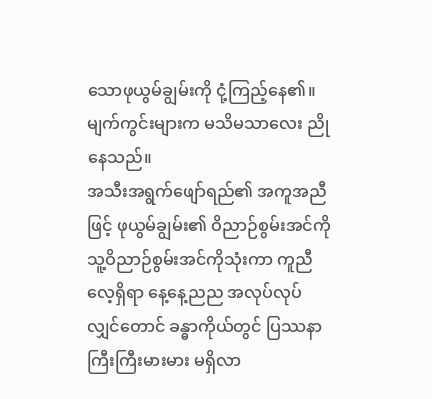သောဖုယွမ်ချွမ်းကို ငုံ့ကြည့်နေ၏။
မျက်ကွင်းများက မသိမသာလေး ညိုနေသည်။
အသီးအရွက်ဖျော်ရည်၏ အကူအညီဖြင့် ဖုယွမ်ချွမ်း၏ ဝိညာဉ်စွမ်းအင်ကို သူ့ဝိညာဉ်စွမ်းအင်ကိုသုံးကာ ကူညီလေ့ရှိရာ နေ့နေ့ညည အလုပ်လုပ်လျှင်တောင် ခန္ဓာကိုယ်တွင် ပြဿနာကြီးကြီးမားမား မရှိလာ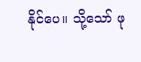နိုင်ပေ။ သို့သော် ဖု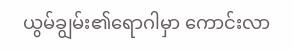ယွမ်ချွမ်း၏ရောဂါမှာ ကောင်းလာ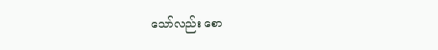သော်လည်း စော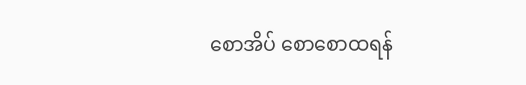စောအိပ် စောစောထရန်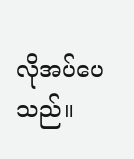လိုအပ်ပေသည်။